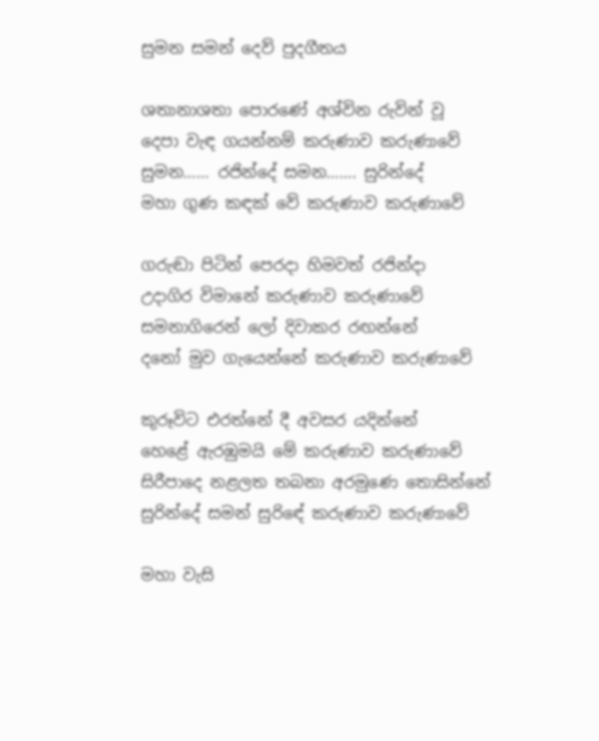සුමන සමන් දෙව් පුදගීතය

ශතානාශතා පොරණේ අශ්වින රුවින් වූ
දෙපා වැඳ ගයන්නම් කරුණාව කරුණාවේ
සුමන…… රජින්දේ සමන……. සුරින්දේ
මහා ගුණ කඳක් වේ කරුණාව කරුණාවේ

ගරුඬා පිටින් පෙරදා හිමවත් රජින්දා
උදාගිර විමානේ කරුණාව කරුණාවේ
සමනාගිරෙන් ලෝ දිවාකර රඟන්නේ
දනෝ මුව ගැයෙන්නේ කරුණාව කරුණාවේ

කුරූවිට එරත්නේ දී අවසර යදින්නේ
හෙළේ ඇරඹුමයි මේ කරුණාව කරුණාවේ
සිරීපාදෙ නළලත තබනා අරමුණෙ තොසින්නේ
සුරින්දේ සමන් සුරිඳේ කරුණාව කරුණාවේ

මහා වැසි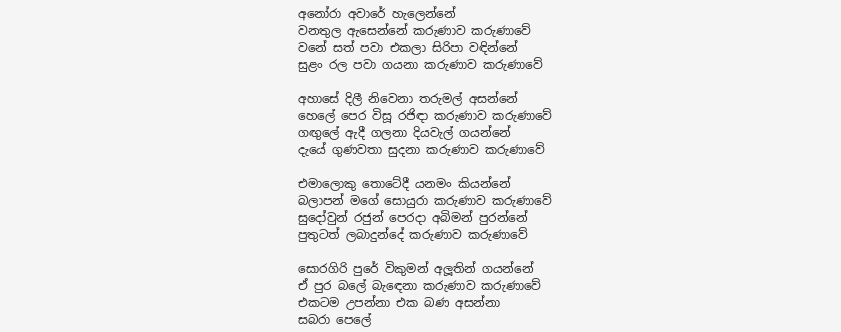අනෝරා අවාරේ හැලෙන්නේ
වනතුල ඇසෙන්නේ කරුණාව කරුණාවේ
වනේ සත් පවා එකලා සිරිපා වඳින්නේ
සුළං රල පවා ගයනා කරුණාව කරුණාවේ

අහාසේ දිලී නිවෙනා තරුමල් අසන්නේ
හෙලේ පෙර විසූ රජිඳා කරුණාව කරුණාවේ
ගඟුලේ ඇදී ගලනා දියවැල් ගයන්නේ
දැයේ ගුණවතා සුදනා කරුණාව කරුණාවේ

එමාලොකු තොටේදී යනමං කියන්නේ
බලාපන් මගේ සොයුරා කරුණාව කරුණාවේ
සුදෝවුන් රජුන් පෙරදා අබිමන් පුරන්නේ
පුතුටත් ලබාදුන්දේ කරුණාව කරුණාවේ

සොරගිරි පුරේ විකුමන් අලූතින් ගයන්නේ
ඒ පුර බලේ බැඳෙනා කරුණාව කරුණාවේ
එකටම උපන්නා එක බණ අසන්නා
සබරා පෙලේ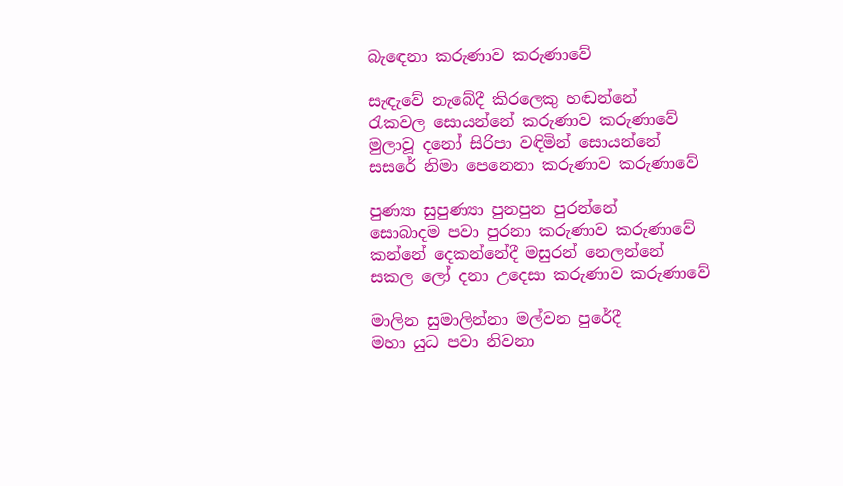බැඳෙනා කරුණාව කරුණාවේ

සැඳැවේ නැබේදී කිරලෙකු හඬන්නේ
රැකවල සොයන්නේ කරුණාව කරුණාවේ
මුලාවූ දනෝ සිරිපා වඳිමින් සොයන්නේ
සසරේ නිමා පෙනෙනා කරුණාව කරුණාවේ

පුණ්‍යා සුපුණ්‍යා පුනපුන පුරන්නේ
සොබාදම පවා පුරනා කරුණාව කරුණාවේ
කන්නේ දෙකන්නේදී මසුරන් නෙලන්නේ
සකල ලෝ දනා උදෙසා කරුණාව කරුණාවේ

මාලින සුමාලින්නා මල්වන පුරේදී
මහා යුධ පවා නිවනා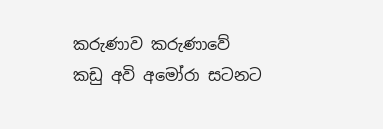කරුණාව කරුණාවේ
කඩු අවි අමෝරා සටනට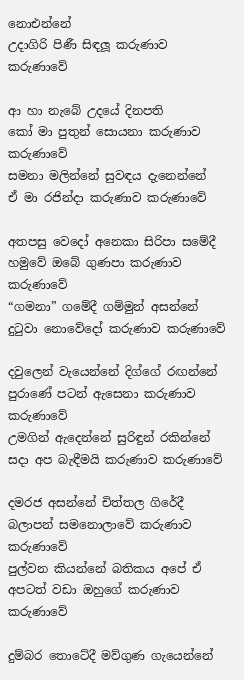නොඑන්නේ
උදාගිරි පිණී සිඳලූ කරුණාව කරුණාවේ

ආ හා නැබේ උදයේ දිනපති
කෝ මා පුතුන් සොයනා කරුණාව කරුණාවේ
සමනා මලින්නේ සුවඳය දැනෙන්නේ
ඒ මා රජින්දා කරුණාව කරුණාවේ

අතපසු වෙදෝ අනෙකා සිරිපා සමේදී
හමුවේ ඔබේ ගුණපා කරුණාව කරුණාවේ
“ගමනා” ගමේදී ගම්මුන් අසන්නේ
දුටුවා නොවේදෝ කරුණාව කරුණාවේ

දවුලෙන් වැයෙන්නේ දිග්ගේ රඟන්නේ
පුරාණේ පටන් ඇසෙනා කරුණාව කරුණාවේ
උමගින් ඇදෙන්නේ සුරිඳුන් රකින්නේ
සදා අප බැඳීමයි කරුණාව කරුණාවේ

දමරජ අසන්නේ චිත්තල ගිරේදී
බලාපන් සමනොලාවේ කරුණාව කරුණාවේ
පුල්වන කියන්නේ බතිකය අපේ ඒ
අපටත් වඩා ඔහුගේ කරුණාව කරුණාවේ

දුම්බර තොටේදී මව්ගුණ ගැයෙන්නේ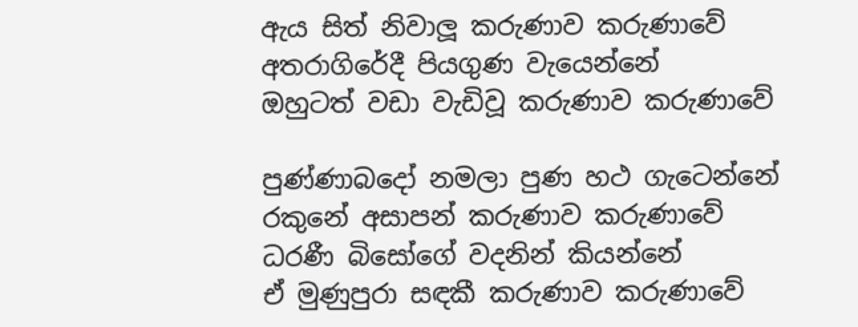ඇය සිත් නිවාලූ කරුණාව කරුණාවේ
අතරාගිරේදී පියගුණ වැයෙන්නේ
ඔහුටත් වඩා වැඩිවූ කරුණාව කරුණාවේ

පුණ්ණාබදෝ නමලා පුණ හථ ගැටෙන්නේ
රකුනේ අසාපන් කරුණාව කරුණාවේ
ධරණී බිසෝගේ වදනින් කියන්නේ
ඒ මුණුපුරා සඳකී කරුණාව කරුණාවේ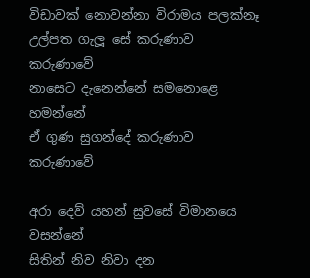විඩාවක් නොවන්නා විරාමය පලක්නෑ
උල්පත ගැලූ සේ කරුණාව කරුණාවේ
නාසෙට දැනෙන්නේ සමනොළෙ හමන්නේ
ඒ ගුණ සුගන්දේ කරුණාව කරුණාවේ

අරා දෙව් යහන් සුවසේ විමානයෙ වසන්නේ
සිතින් නිව නිවා දන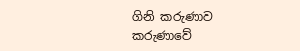ගිනි කරුණාව කරුණාවේ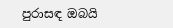පුරාසඳ ඔබයි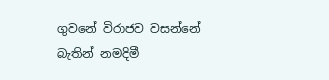ගුවනේ විරාජව වසන්නේ
බැතින් නමදිමී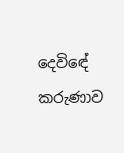දෙවිඳේ කරුණාව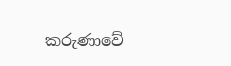කරුණාවේ